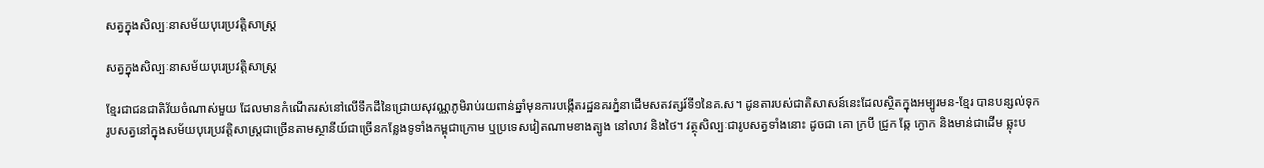សត្វក្នុងសិល្បៈនាសម័យបុរេប្រវត្តិសាស្ត្រ

សត្វក្នុងសិល្បៈនាសម័យបុរេប្រវត្តិសាស្ត្រ

ខ្មែរជាជនជាតិវ័យចំណាស់មួយ ដែលមានកំណើតរស់នៅលើទឹកដីនៃជ្រោយសុវណ្ណភូមិរាប់រយពាន់ឆ្នាំមុនការបង្កើតរដ្ឋនគរភ្នំនាដើមសតវត្សរ៍ទី១នៃគ.ស។ ដូនតារបស់ជាតិសាសន៍នេះដែលស្ថិតក្នុងអម្បូរមន-ខ្មែរ បានបន្សល់ទុករូបសត្វនៅក្នុងសម័យបុរេប្រវត្តិសាស្ត្រជាច្រើនតាមស្ថានីយ៍ជាច្រើនកន្លែងទូទាំងកម្ពុជាក្រោម ឬប្រទេសវៀតណាមខាងត្បូង នៅលាវ និងថៃ។ វត្ថុសិល្បៈជារូបសត្វទាំងនោះ ដូចជា គោ ក្របី ជ្រូក ឆ្កែ ក្ងោក និងមាន់ជាដើម ឆ្លុះប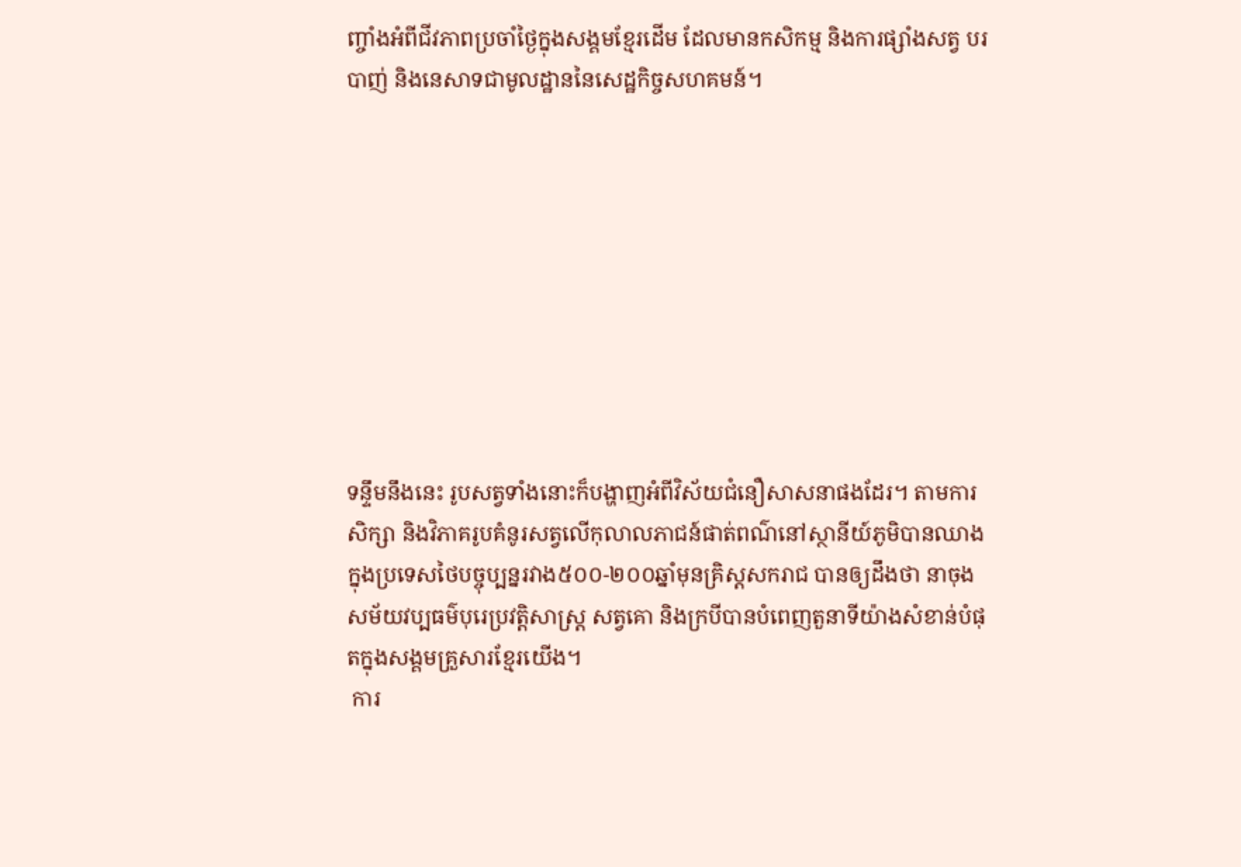ញ្ចាំងអំពីជីវភាពប្រចាំថ្ងៃក្នុងសង្គមខ្មែរដើម ដែលមានកសិកម្ម និងការផ្សាំងសត្វ បរបាញ់ និងនេសាទជាមូលដ្ឋាននៃសេដ្ឋកិច្ចសហគមន៍។









ទន្ទឹមនឹងនេះ រូបសត្វទាំងនោះក៏បង្ហាញអំពីវិស័យជំនឿសាសនាផងដែរ។ តាមការសិក្សា និងវិភាគរូបគំនូរសត្វលើកុលាលភាជន៍ផាត់ពណ៌នៅស្ថានីយ៍ភូមិបានឈាង ក្នុងប្រទេសថៃបច្ចុប្បន្នរវាង៥០០-២០០ឆ្នាំមុនគ្រិស្តសករាជ បានឲ្យដឹងថា នាចុងសម័យវប្បធម៌បុរេប្រវត្តិសាស្ត្រ សត្វគោ និងក្របីបានបំពេញតួនាទីយ៉ាងសំខាន់បំផុតក្នុងសង្គមគ្រួសារខ្មែរយើង។
 ការ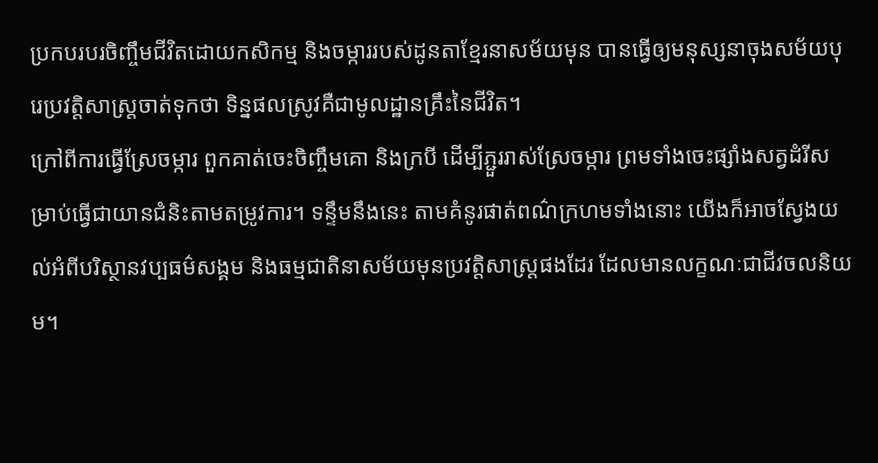ប្រកបរបរចិញ្ចឹមជីវិតដោយកសិកម្ម និងចម្ការរបស់ដូនតាខ្មែរនាសម័យមុន បានធ្វើឲ្យមនុស្សនាចុងសម័យបុរេប្រវត្តិសាស្ត្រចាត់ទុកថា ទិន្នផលស្រូវគឺជាមូលដ្ឋានគ្រឹះនៃជីវិត។
ក្រៅពីការធ្វើស្រែចម្ការ ពួកគាត់ចេះចិញ្ចឹមគោ និងក្របី ដើម្បីភ្ជួររាស់ស្រែចម្ការ ព្រមទាំងចេះផ្សាំងសត្វដំរីសម្រាប់ធ្វើជាយានជំនិះតាមតម្រូវការ។ ទន្ទឹមនឹងនេះ តាមគំនូរផាត់ពណ៌ក្រហមទាំងនោះ យើងក៏អាចស្វែងយល់អំពីបរិស្ថានវប្បធម៌សង្គម និងធម្មជាតិនាសម័យមុនប្រវត្តិសាស្ត្រផងដែរ ដែលមានលក្ខណៈជាជីវចលនិយម។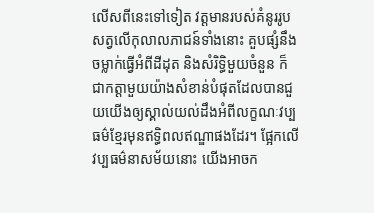លើសពីនេះទៅទៀត វត្តមានរបស់គំនូររូបសត្វលើកុលាលភាជន៍ទាំងនោះ គួបផ្សំនឹងចម្លាក់ធ្វើអំពីដីដុត និងសំរិទ្ធិមួយចំនួន ក៏ជាកត្តាមួយយ៉ាងសំខាន់បំផុតដែលបានជួយយើងឲ្យស្គាល់យល់ដឹងអំពីលក្ខណៈវប្បធម៌ខ្មែរមុនឥទ្ធិពលឥណ្ឌាផងដែរ។ ផ្អែកលើវប្បធម៌នាសម័យនោះ យើងអាចក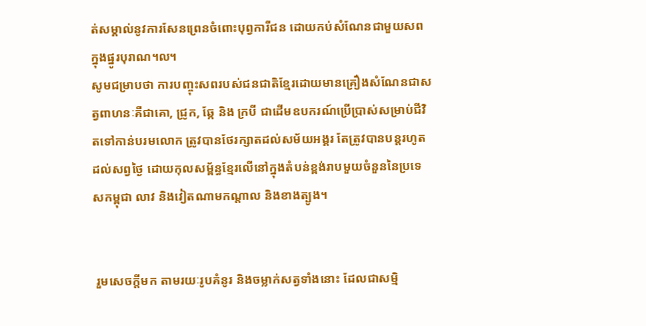ត់សម្គាល់នូវការសែនព្រេនចំពោះបុព្វការីជន ដោយកប់សំណែនជាមួយសពក្នុងផ្នូរបុរាណ៘
សូមជម្រាបថា ការបញ្ចុះសពរបស់ជនជាតិខ្មែរដោយមានគ្រឿងសំណែនជាសត្វពាហនៈគឺជាគោ, ជ្រូក, ឆ្កែ និង ក្របី ជាដើមឧបករណ៍ប្រើប្រាស់សម្រាប់ជីវិតទៅកាន់បរមលោក ត្រូវបានថែរក្សាតដល់សម័យអង្គរ តែត្រូវបានបន្តរហូតដល់សព្វថ្ងៃ ដោយកុលសម្ព័ន្ធខ្មែរលើនៅក្នុងតំបន់ខ្ពង់រាបមួយចំនួននៃប្រទេសកម្ពុជា លាវ និងវៀតណាមកណ្តាល និងខាងត្បូង។


 រួមសេចក្តីមក តាមរយៈរូបគំនូរ និងចម្លាក់សត្វទាំងនោះ ដែលជាសម្មិ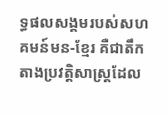ទ្ធផលសង្គមរបស់សហគមន៍មន-ខ្មែរ គឺជាតឹកតាងប្រវត្តិសាស្ត្រដែល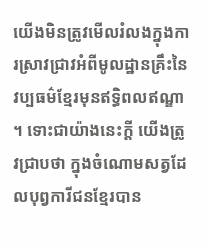យើងមិនត្រូវមើលរំលងក្នុងការស្រាវជ្រាវអំពីមូលដ្ឋានគ្រឹះនៃវប្បធម៌ខ្មែរមុនឥទ្ធិពលឥណ្ឌា។ ទោះជាយ៉ាងនេះក្តី យើងត្រូវជ្រាបថា ក្នុងចំណោមសត្វដែលបុព្វការីជនខ្មែរបាន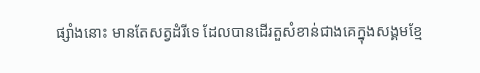ផ្សាំងនោះ មានតែសត្វដំរីទេ ដែលបានដើរតួសំខាន់ជាងគេក្នុងសង្គមខ្មែ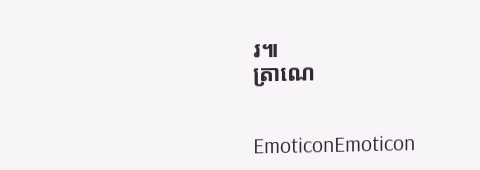រ៕
ត្រាណេ


EmoticonEmoticon